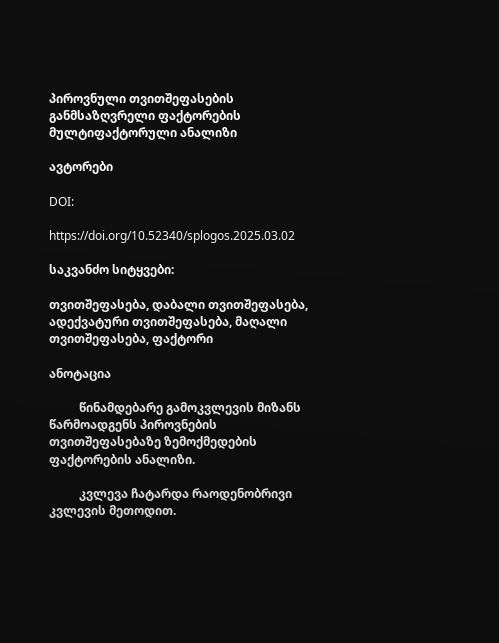პიროვნული თვითშეფასების განმსაზღვრელი ფაქტორების მულტიფაქტორული ანალიზი

ავტორები

DOI:

https://doi.org/10.52340/splogos.2025.03.02

საკვანძო სიტყვები:

თვითშეფასება, დაბალი თვითშეფასება, ადექვატური თვითშეფასება, მაღალი თვითშეფასება, ფაქტორი

ანოტაცია

          წინამდებარე გამოკვლევის მიზანს წარმოადგენს პიროვნების თვითშეფასებაზე ზემოქმედების  ფაქტორების ანალიზი.

          კვლევა ჩატარდა რაოდენობრივი კვლევის მეთოდით.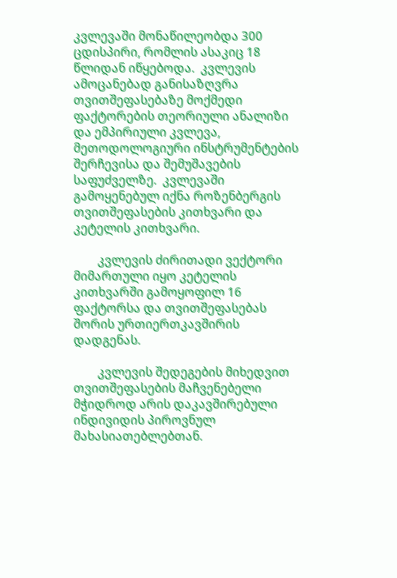კვლევაში მონაწილეობდა 300 ცდისპირი, რომლის ასაკიც 18 წლიდან იწყებოდა.  კვლევის ამოცანებად განისაზღვრა თვითშეფასებაზე მოქმედი ფაქტორების თეორიული ანალიზი და ემპირიული კვლევა,  მეთოდოლოგიური ინსტრუმენტების შერჩევისა და შემუშავების საფუძველზე.  კვლევაში გამოყენებულ იქნა როზენბერგის თვითშეფასების კითხვარი და კეტელის კითხვარი.

        კვლევის ძირითადი ვექტორი მიმართული იყო კეტელის კითხვარში გამოყოფილ 16 ფაქტორსა და თვითშეფასებას შორის ურთიერთკავშირის დადგენას.

        კვლევის შედეგების მიხედვით თვითშეფასების მაჩვენებელი მჭიდროდ არის დაკავშირებული ინდივიდის პიროვნულ მახასიათებლებთან.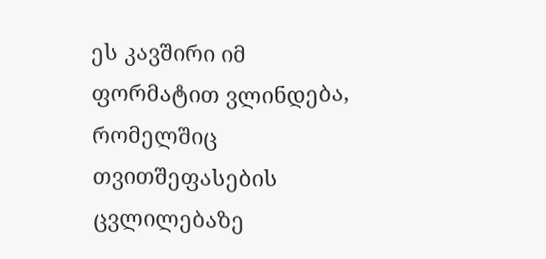ეს კავშირი იმ ფორმატით ვლინდება, რომელშიც თვითშეფასების ცვლილებაზე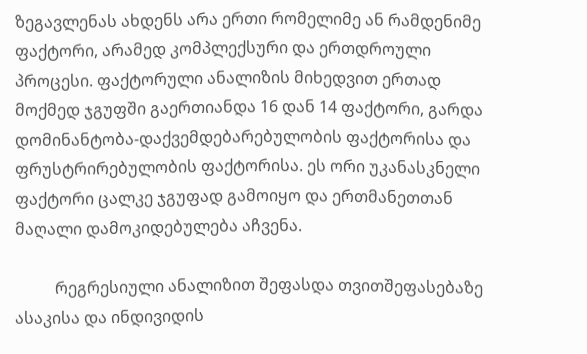ზეგავლენას ახდენს არა ერთი რომელიმე ან რამდენიმე ფაქტორი, არამედ კომპლექსური და ერთდროული პროცესი. ფაქტორული ანალიზის მიხედვით ერთად მოქმედ ჯგუფში გაერთიანდა 16 დან 14 ფაქტორი, გარდა დომინანტობა-დაქვემდებარებულობის ფაქტორისა და ფრუსტრირებულობის ფაქტორისა. ეს ორი უკანასკნელი ფაქტორი ცალკე ჯგუფად გამოიყო და ერთმანეთთან მაღალი დამოკიდებულება აჩვენა.

          რეგრესიული ანალიზით შეფასდა თვითშეფასებაზე ასაკისა და ინდივიდის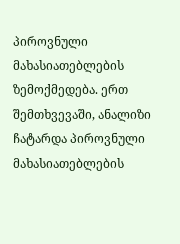პიროვნული მახასიათებლების ზემოქმედება. ერთ შემთხვევაში, ანალიზი ჩატარდა პიროვნული მახასიათებლების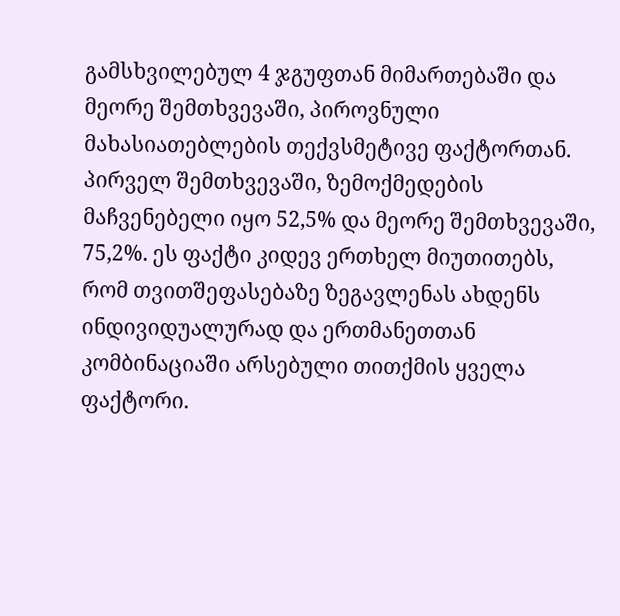გამსხვილებულ 4 ჯგუფთან მიმართებაში და მეორე შემთხვევაში, პიროვნული მახასიათებლების თექვსმეტივე ფაქტორთან. პირველ შემთხვევაში, ზემოქმედების მაჩვენებელი იყო 52,5% და მეორე შემთხვევაში, 75,2%. ეს ფაქტი კიდევ ერთხელ მიუთითებს, რომ თვითშეფასებაზე ზეგავლენას ახდენს ინდივიდუალურად და ერთმანეთთან კომბინაციაში არსებული თითქმის ყველა ფაქტორი.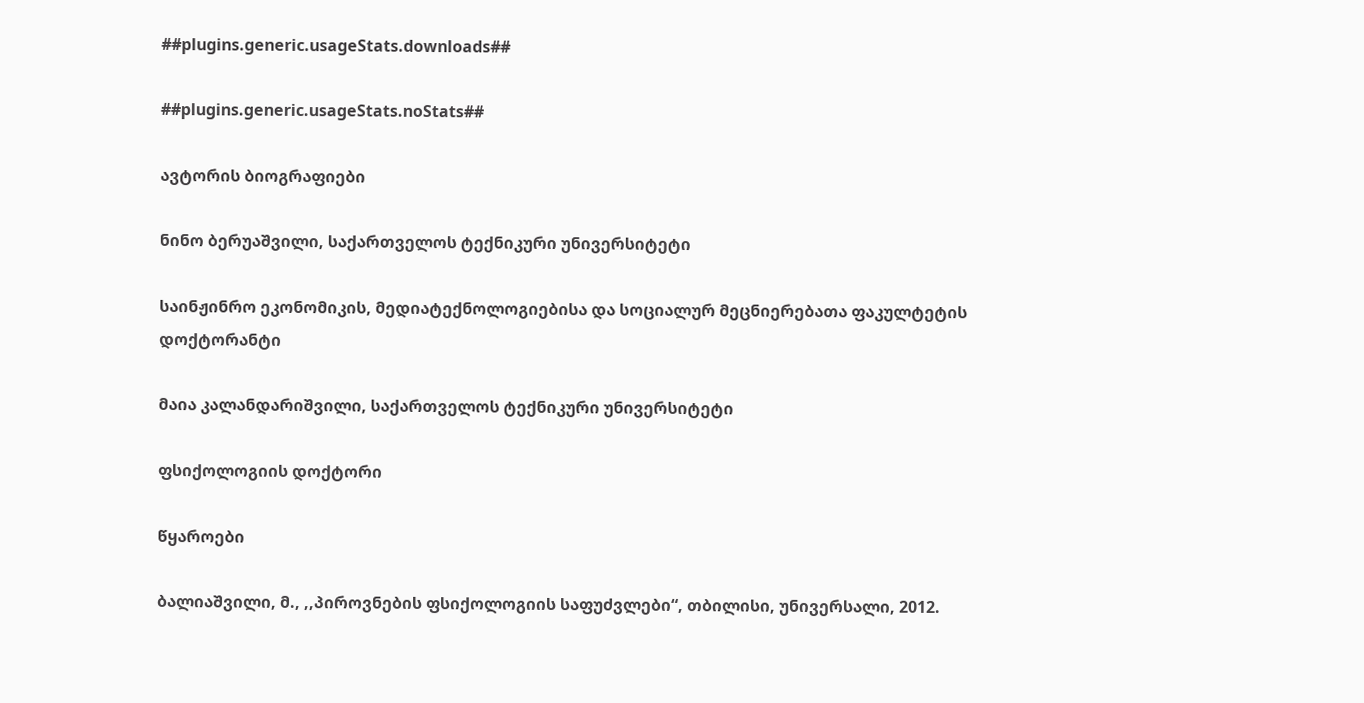##plugins.generic.usageStats.downloads##

##plugins.generic.usageStats.noStats##

ავტორის ბიოგრაფიები

ნინო ბერუაშვილი, საქართველოს ტექნიკური უნივერსიტეტი

საინჟინრო ეკონომიკის, მედიატექნოლოგიებისა და სოციალურ მეცნიერებათა ფაკულტეტის დოქტორანტი

მაია კალანდარიშვილი, საქართველოს ტექნიკური უნივერსიტეტი

ფსიქოლოგიის დოქტორი

წყაროები

ბალიაშვილი, მ., ,,პიროვნების ფსიქოლოგიის საფუძვლები“, თბილისი, უნივერსალი, 2012.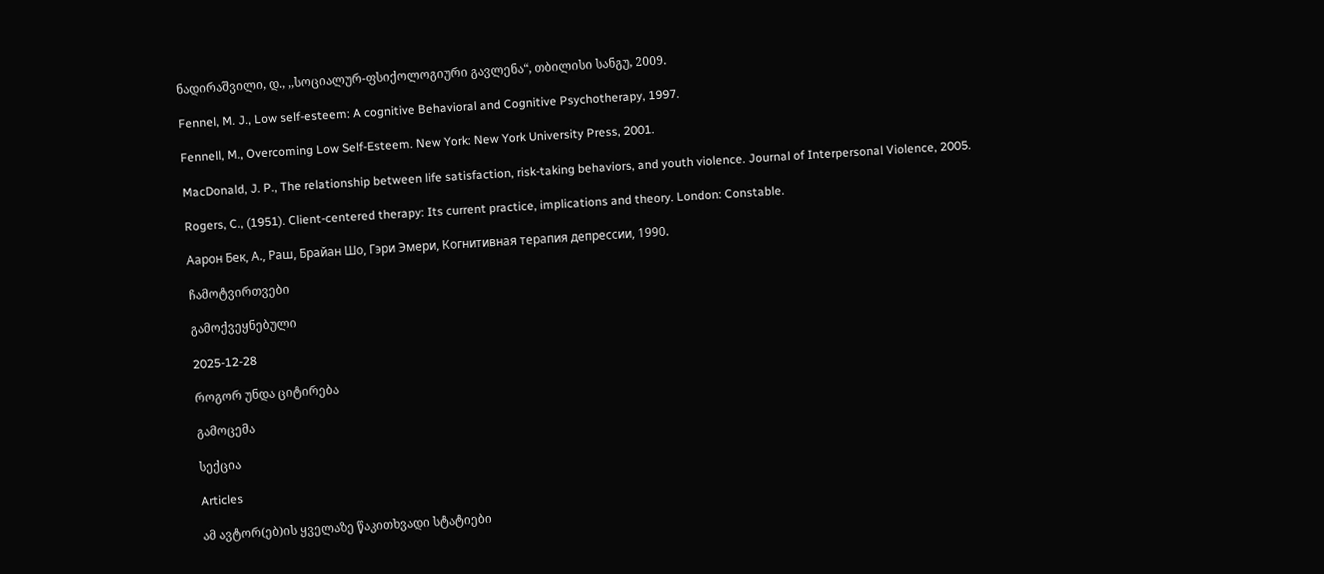ნადირაშვილი, დ., ,,სოციალურ-ფსიქოლოგიური გავლენა“, თბილისი სანგუ, 2009.

Fennel, M. J., Low self-esteem: A cognitive Behavioral and Cognitive Psychotherapy, 1997.

Fennell, M., Overcoming Low Self-Esteem. New York: New York University Press, 2001.

MacDonald, J. P., The relationship between life satisfaction, risk-taking behaviors, and youth violence. Journal of Interpersonal Violence, 2005.

Rogers, C., (1951). Client-centered therapy: Its current practice, implications and theory. London: Constable.

Аарон Бек, А., Раш, Брайан Шо, Гэри Эмери, Когнитивная терапия депрессии, 1990.

ჩამოტვირთვები

გამოქვეყნებული

2025-12-28

როგორ უნდა ციტირება

გამოცემა

სექცია

Articles

ამ ავტორ(ებ)ის ყველაზე წაკითხვადი სტატიები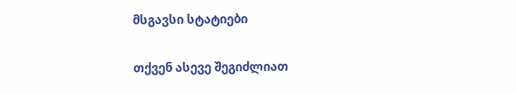მსგავსი სტატიები

თქვენ ასევე შეგიძლიათ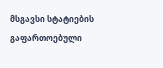მსგავსი სტატიების გაფართოებული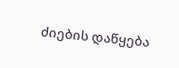ძიების დაწყება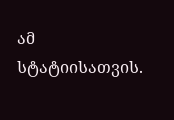ამ სტატიისათვის.